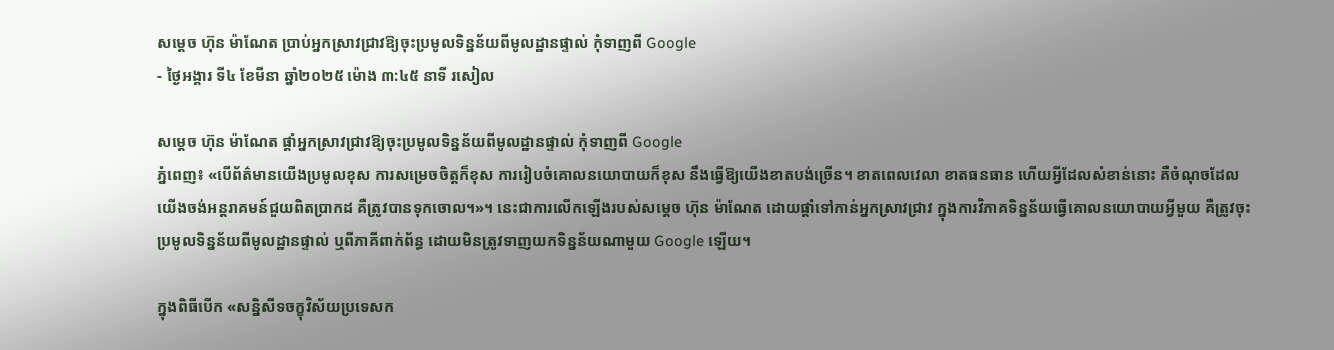សម្តេច ហ៊ុន ម៉ាណែត ប្រាប់អ្នកស្រាវជ្រាវឱ្យចុះប្រមូលទិន្នន័យពីមូលដ្ឋានផ្ទាល់ កុំទាញពី Google
- ថ្ងៃអង្គារ ទី៤ ខែមីនា ឆ្នាំ២០២៥ ម៉ោង ៣:៤៥ នាទី រសៀល

សម្តេច ហ៊ុន ម៉ាណែត ផ្តាំអ្នកស្រាវជ្រាវឱ្យចុះប្រមូលទិន្នន័យពីមូលដ្ឋានផ្ទាល់ កុំទាញពី Google
ភ្នំពេញ៖ «បើព័ត៌មានយើងប្រមូលខុស ការសម្រេចចិត្តក៏ខុស ការរៀបចំគោលនយោបាយក៏ខុស នឹងធ្វើឱ្យយើងខាតបង់ច្រើន។ ខាតពេលវេលា ខាតធនធាន ហើយអ្វីដែលសំខាន់នោះ គឺចំណុចដែលយើងចង់អន្តរាគមន៍ជួយពិតប្រាកដ គឺត្រូវបានទុកចោល។»។ នេះជាការលើកឡើងរបស់សម្តេច ហ៊ុន ម៉ាណែត ដោយផ្តាំទៅកាន់អ្នកស្រាវជ្រាវ ក្នុងការវិភាគទិន្នន័យធ្វើគោលនយោបាយអ្វីមួយ គឺត្រូវចុះប្រមូលទិន្នន័យពីមូលដ្ឋានផ្ទាល់ ឬពីភាគីពាក់ព័ន្ធ ដោយមិនត្រូវទាញយកទិន្នន័យណាមួយ Google ឡើយ។

ក្នុងពិធីបើក «សន្និសីទចក្ខុវិស័យប្រទេសក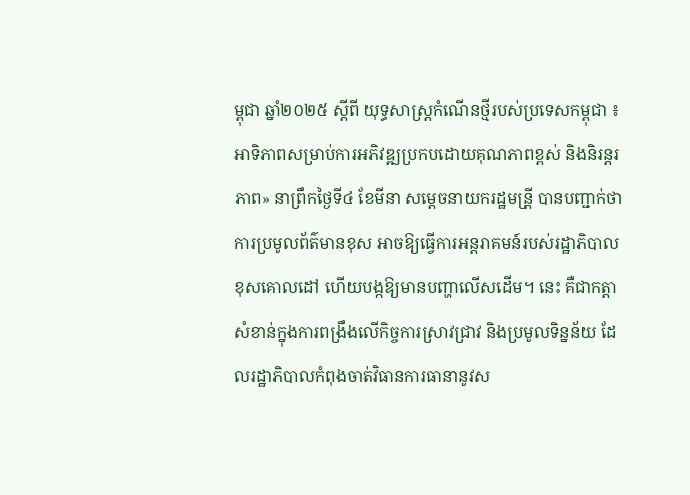ម្ពុជា ឆ្នាំ២០២៥ ស្តីពី យុទ្ធសាស្ត្រកំណើនថ្មីរបស់ប្រទេសកម្ពុជា ៖ អាទិភាពសម្រាប់ការអភិវឌ្ឍប្រកបដោយគុណភាពខ្ពស់ និងនិរន្តរភាព» នាព្រឹកថ្ងៃទី៤ ខែមីនា សម្តេចនាយករដ្ឋមន្រី្ត បានបញ្ជាក់ថា ការប្រមូលព័ត៌មានខុស អាចឱ្យធ្វើការអន្តរាគមន៍របស់រដ្ឋាភិបាលខុសគោលដៅ ហើយបង្កឱ្យមានបញ្ហាលើសដើម។ នេះ គឺជាកត្តាសំខាន់ក្នុងការពង្រឹងលើកិច្ចការស្រាវជ្រាវ និងប្រមូលទិន្នន័យ ដែលរដ្ឋាភិបាលកំពុងចាត់វិធានការធានានូវស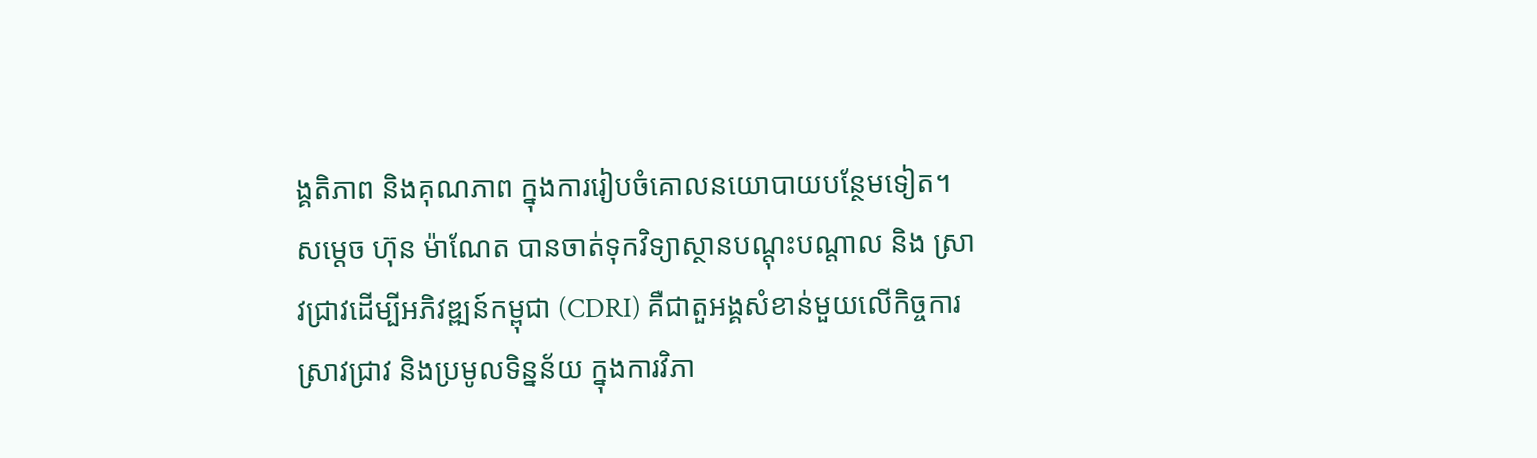ង្គតិភាព និងគុណភាព ក្នុងការរៀបចំគោលនយោបាយបន្ថែមទៀត។
សម្តេច ហ៊ុន ម៉ាណែត បានចាត់ទុកវិទ្យាស្ថានបណ្តុះបណ្តាល និង ស្រាវជ្រាវដើម្បីអភិវឌ្ឍន៍កម្ពុជា (CDRI) គឺជាតួអង្គសំខាន់មួយលើកិច្ចការស្រាវជ្រាវ និងប្រមូលទិន្នន័យ ក្នុងការវិភា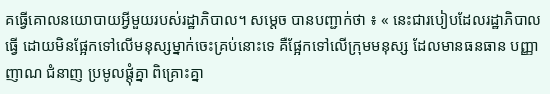គធ្វើគោលនយោបាយអ្វីមួយរបស់រដ្ឋាភិបាល។ សម្តេច បានបញ្ជាក់ថា ៖ « នេះជារបៀបដែលរដ្ឋាភិបាលធ្វើ ដោយមិនផ្អែកទៅលើមនុស្សម្នាក់ចេះគ្រប់នោះទេ គឺផ្អែកទៅលើក្រុមមនុស្ស ដែលមានធនធាន បញ្ញាញាណ ជំនាញ ប្រមូលផ្តុំគ្នា ពិគ្រោះគ្នា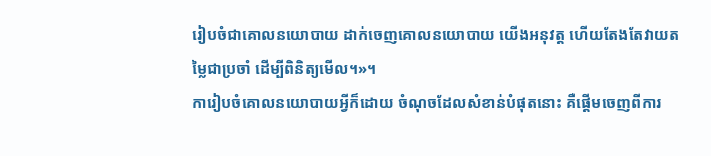រៀបចំជាគោលនយោបាយ ដាក់ចេញគោលនយោបាយ យើងអនុវត្ត ហើយតែងតែវាយតម្លៃជាប្រចាំ ដើម្បីពិនិត្យមើល។»។
ការៀបចំគោលនយោបាយអ្វីក៏ដោយ ចំណុចដែលសំខាន់បំផុតនោះ គឺផ្តើមចេញពីការ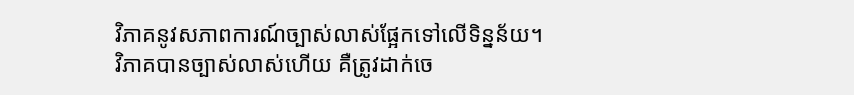វិភាគនូវសភាពការណ៍ច្បាស់លាស់ផ្អែកទៅលើទិន្នន័យ។ វិភាគបានច្បាស់លាស់ហើយ គឺត្រូវដាក់ចេ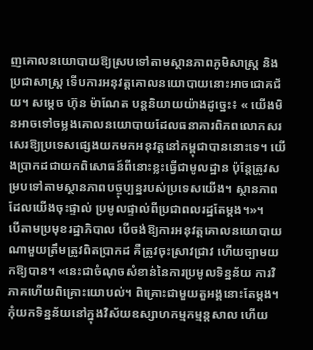ញគោលនយោបាយឱ្យស្របទៅតាមស្ថានភាពភូមិសាស្ត្រ និងប្រជាសាស្ត្រ ទើបការអនុវត្តគោលនយោបាយនោះអាចជោគជ័យ។ សម្តេច ហ៊ុន ម៉ាណែត បន្តនិយាយយ៉ាងដូច្នេះ៖ « យើងមិនអាចទៅចម្លងគោលនយោបាយដែលធនាគារពិភពលោកសរសេរឱ្យប្រទេសផ្សេងយកមកអនុវត្តនៅកម្ពុជាបាននោះទេ។ យើងប្រាកដជាយកពិសោធន៍ពីនោះខ្លះធ្វើជាមូលដ្ឋាន ប៉ុន្តែត្រូវសម្របទៅតាមស្ថានភាពបច្ចុប្បន្នរបស់ប្រទេសយើង។ ស្ថានភាពដែលយើងចុះផ្ទាល់ ប្រមូលផ្ទាល់ពីប្រជាពលរដ្ឋតែម្តង។»។
បើតាមប្រមុខរដ្ឋាភិបាល បើចង់ឱ្យការអនុវត្តគោលនយោបាយណាមួយត្រឹមត្រូវពិតប្រាកដ គឺត្រូវចុះស្រាវជ្រាវ ហើយច្បាមយកឱ្យបាន។ «នេះជាចំណុចសំខាន់នៃការប្រមូលទិន្នន័យ ការវិភាគហើយពិគ្រោះយោបល់។ ពិគ្រោះជាមួយតួអង្គនោះតែម្តង។ កុំយកទិន្នន័យនៅក្នុងវិស័យឧស្សាហកម្មកម្មន្តសាល ហើយ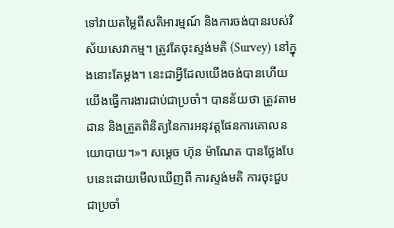ទៅវាយតម្លៃពីសតិអារម្មណ៍ និងការចង់បានរបស់វិស័យសេវាកម្ម។ ត្រូវតែចុះស្ទង់មតិ (Survey) នៅក្នុងនោះតែម្តង។ នេះជាអ្វីដែលយើងចង់បានហើយយើងធ្វើការងារជាប់ជាប្រចាំ។ បានន័យថា ត្រូវតាមដាន និងត្រួតពិនិត្យនៃការអនុវត្តផែនការគោលនយោបាយ។»។ សម្តេច ហ៊ុន ម៉ាណែត បានថ្លែងបែបនេះដោយមើលឃើញពី ការស្ទង់មតិ ការចុះជួបជាប្រចាំ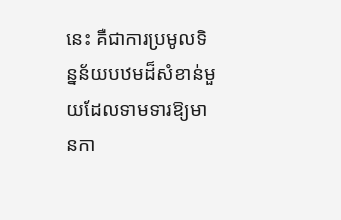នេះ គឺជាការប្រមូលទិន្នន័យបឋមដ៏សំខាន់មួយដែលទាមទារឱ្យមានកា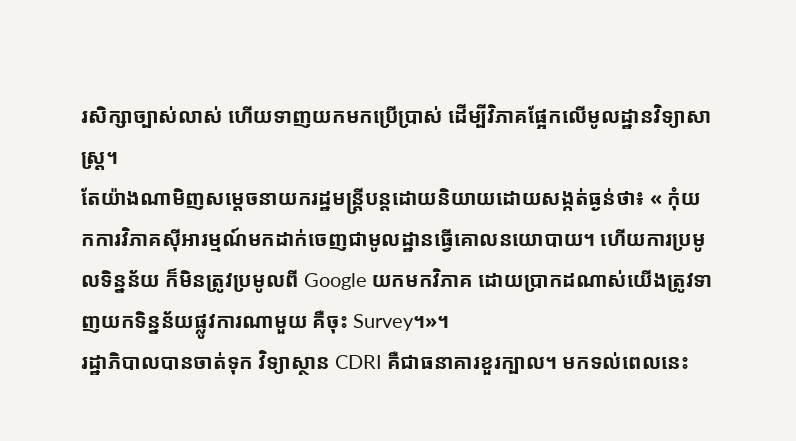រសិក្សាច្បាស់លាស់ ហើយទាញយកមកប្រើប្រាស់ ដើម្បីវិភាគផ្អែកលើមូលដ្ឋានវិទ្យាសាស្ត្រ។
តែយ៉ាងណាមិញសម្តេចនាយករដ្ឋមន្ត្រីបន្តដោយនិយាយដោយសង្កត់ធ្ងន់ថា៖ « កុំយកការវិភាគស៊ីអារម្មណ៍មកដាក់ចេញជាមូលដ្ឋានធ្វើគោលនយោបាយ។ ហើយការប្រមូលទិន្នន័យ ក៏មិនត្រូវប្រមូលពី Google យកមកវិភាគ ដោយប្រាកដណាស់យើងត្រូវទាញយកទិន្នន័យផ្លូវការណាមួយ គឺចុះ Survey។»។
រដ្ឋាភិបាលបានចាត់ទុក វិទ្យាស្ថាន CDRI គឺជាធនាគារខួរក្បាល។ មកទល់ពេលនេះ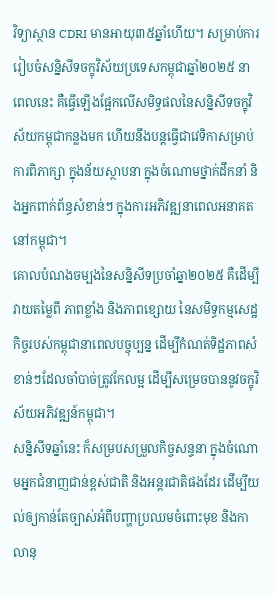វិទ្យាស្ថាន CDRI មានអាយុ៣៥ឆ្នាំហើយ។ សម្រាប់ការរៀបចំសន្និសីទចក្ខុវិស័យប្រទេសកម្ពុជាឆ្នាំ២០២៥ នាពេលនេះ គឺធ្វើឡើងផ្អែកលើសមិទ្ធផលនៃសន្និសីទចក្ខុវិស័យកម្ពុជាកន្លងមក ហើយនឹងបន្តធ្វើជាវេទិកាសម្រាប់ការពិភាក្សា ក្នុងន័យស្ថាបនា ក្នុងចំណោមថ្នាក់ដឹកនាំ និងអ្នកពាក់ព័ន្ធសំខាន់ៗ ក្នុងការអភិវឌ្ឍនាពេលអនាគតនៅកម្ពុជា។
គោលបំណងចម្បងនៃសន្និសីទប្រចាំឆ្នា២០២៥ គឺដើម្បីវាយតម្លៃពី ភាពខ្លាំង និងភាពខ្សោយ នៃសមិទ្ធកម្មសេដ្ឋកិច្ចរបស់កម្ពុជានាពេលបច្ចុប្បន្ន ដើម្បីកំណត់ទិដ្ឋភាពសំខាន់ៗដែលចាំបាច់ត្រូវកែលម្អ ដើម្បីសម្រេចបាននូវចក្ខុវិស័យអភិវឌ្ឍន៍កម្ពុជា។
សន្និសីទឆ្នាំនេះ ក៏សម្របសម្រួលកិច្ចសន្ទនា ក្នុងចំណោមអ្នកជំនាញជាន់ខ្ពស់ជាតិ និងអន្តរជាតិផងដែរ ដើម្បីយល់ឲ្យកាន់តែច្បាស់អំពីបញ្ហាប្រឈមចំពោះមុខ និងកាលានុ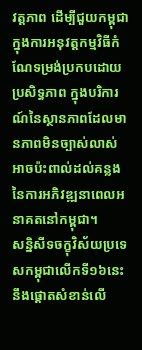វត្តភាព ដើម្បីជួយកម្ពុជា ក្នុងការអនុវត្តកម្មវិធីកំណែទម្រង់ប្រកបដោយប្រសិទ្ធភាព ក្នុងបរិការណ៍នៃស្ថានភាពដែលមានភាពមិនច្បាស់លាស់ អាចប៉ះពាល់ដល់គន្លង នៃការអភិវឌ្ឍនាពេលអនាគតនៅកម្ពុជា។
សន្និសីទចក្ខុវិស័យប្រទេសកម្ពុជាលើកទី១៦នេះ នឹងផ្ដោតសំខាន់លើ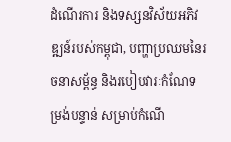ដំណើរការ និងទស្សនវិស័យអភិវឌ្ឍន៍របស់កម្ពុជា, បញ្ហាប្រឈមនៃរចនាសម្ព័ន្ធ និងរបៀបវារៈកំណែទម្រង់បន្ទាន់ សម្រាប់កំណើ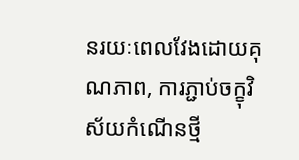នរយៈពេលវែងដោយគុណភាព, ការភ្ជាប់ចក្ខុវិស័យកំណើនថ្មី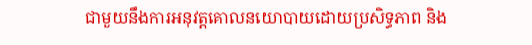ជាមួយនឹងការអនុវត្តគោលនយោបាយដោយប្រសិទ្ធភាព និង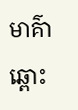មាគ៌ាឆ្ពោះ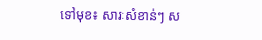ទៅមុខ៖ សារៈសំខាន់ៗ ស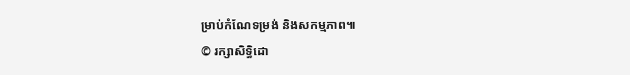ម្រាប់កំណែទម្រង់ និងសកម្មភាព៕
© រក្សាសិទ្ធិដោ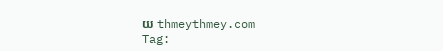យ thmeythmey.com
Tag: